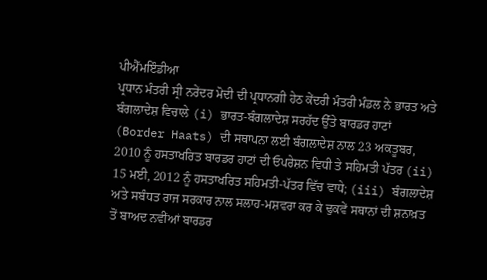ਪੀਐੱਮਇੰਡੀਆ
ਪ੍ਰਧਾਨ ਮੰਤਰੀ ਸ੍ਰੀ ਨਰੇਂਦਰ ਮੋਦੀ ਦੀ ਪ੍ਰਧਾਨਗੀ ਹੇਠ ਕੇਂਦਰੀ ਮੰਤਰੀ ਮੰਡਲ ਨੇ ਭਾਰਤ ਅਤੇ ਬੰਗਲਾਦੇਸ਼ ਵਿਚਾਲੇ (i) ਭਾਰਤ-ਬੰਗਲਾਦੇਸ਼ ਸਰਹੱਦ ਉੱਤੇ ਬਾਰਡਰ ਹਾਟਾਂ (Border Haats) ਦੀ ਸਥਾਪਨਾ ਲਈ ਬੰਗਲਾਦੇਸ਼ ਨਾਲ 23 ਅਕਤੂਬਰ, 2010 ਨੂੰ ਹਸਤਾਖਰਿਤ ਬਾਰਡਰ ਹਾਟਾਂ ਦੀ ਓਪਰੇਸ਼ਨ ਵਿਧੀ ਤੇ ਸਹਿਮਤੀ ਪੱਤਰ (ii) 15 ਮਈ, 2012 ਨੂੰ ਹਸਤਾਖਰਿਤ ਸਹਿਮਤੀ-ਪੱਤਰ ਵਿੱਚ ਵਾਧੇ; (iii) ਬੰਗਲਾਦੇਸ਼ ਅਤੇ ਸਬੰਧਤ ਰਾਜ ਸਰਕਾਰ ਨਾਲ ਸਲਾਹ-ਮਸ਼ਵਰਾ ਕਰ ਕੇ ਢੁਕਵੇਂ ਸਥਾਨਾਂ ਦੀ ਸ਼ਨਾਖ਼ਤ ਤੋਂ ਬਾਅਦ ਨਵੀਂਆਂ ਬਾਰਡਰ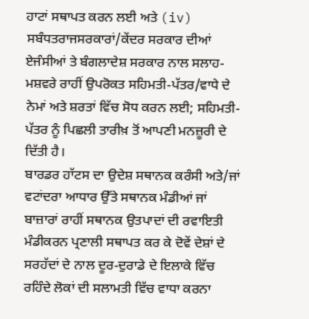ਹਾਟਾਂ ਸਥਾਪਤ ਕਰਨ ਲਈ ਅਤੇ (iv) ਸਬੰਧਤਰਾਜਸਰਕਾਰਾਂ/ਕੇਂਦਰ ਸਰਕਾਰ ਦੀਆਂ ਏਜੰਸੀਆਂ ਤੇ ਬੰਗਲਾਦੇਸ਼ ਸਰਕਾਰ ਨਾਲ ਸਲਾਹ-ਮਸ਼ਵਰੇ ਰਾਹੀਂ ਉਪਰੋਕਤ ਸਹਿਮਤੀ-ਪੱਤਰ/ਵਾਧੇ ਦੇ ਨੇਮਾਂ ਅਤੇ ਸ਼ਰਤਾਂ ਵਿੱਚ ਸੋਧ ਕਰਨ ਲਈ; ਸਹਿਮਤੀ-ਪੱਤਰ ਨੂੰ ਪਿਛਲੀ ਤਾਰੀਖ਼ ਤੋਂ ਆਪਣੀ ਮਨਜ਼ੂਰੀ ਦੇ ਦਿੱਤੀ ਹੈ।
ਬਾਰਡਰ ਹਾੱਟਸ ਦਾ ਉਦੇਸ਼ ਸਥਾਨਕ ਕਰੰਸੀ ਅਤੇ/ਜਾਂ ਵਟਾਂਦਰਾ ਆਧਾਰ ਉੱਤੇ ਸਥਾਨਕ ਮੰਡੀਆਂ ਜਾਂ ਬਾਜ਼ਾਰਾਂ ਰਾਹੀਂ ਸਥਾਨਕ ਉਤਪਾਦਾਂ ਦੀ ਰਵਾਇਤੀ ਮੰਡੀਕਰਨ ਪ੍ਰਣਾਲੀ ਸਥਾਪਤ ਕਰ ਕੇ ਦੋਵੇਂ ਦੇਸ਼ਾਂ ਦੇ ਸਰਹੱਦਾਂ ਦੇ ਨਾਲ ਦੂਰ-ਦੁਰਾਡੇ ਦੇ ਇਲਾਕੇ ਵਿੱਚ ਰਹਿੰਦੇ ਲੋਕਾਂ ਦੀ ਸਲਾਮਤੀ ਵਿੱਚ ਵਾਧਾ ਕਰਨਾ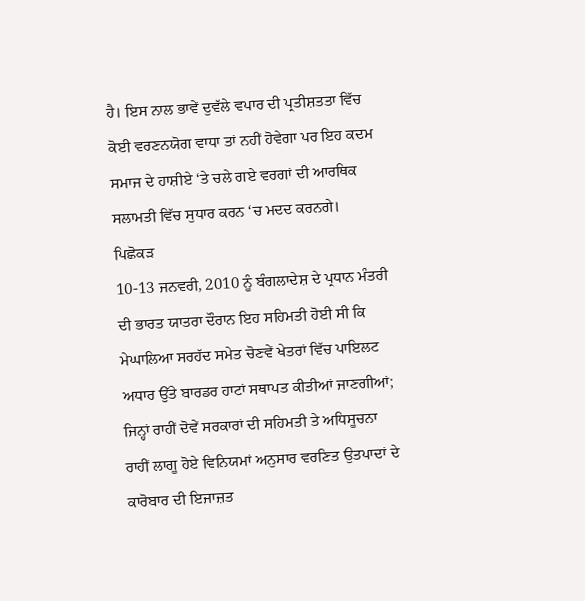ਹੈ। ਇਸ ਨਾਲ ਭਾਵੇਂ ਦੁਵੱਲੇ ਵਪਾਰ ਦੀ ਪ੍ਰਤੀਸ਼ਤਤਾ ਵਿੱਚ ਕੋਈ ਵਰਣਨਯੋਗ ਵਾਧਾ ਤਾਂ ਨਹੀਂ ਹੋਵੇਗਾ ਪਰ ਇਹ ਕਦਮ ਸਮਾਜ ਦੇ ਹਾਸ਼ੀਏ ‘ਤੇ ਚਲੇ ਗਏ ਵਰਗਾਂ ਦੀ ਆਰਥਿਕ ਸਲਾਮਤੀ ਵਿੱਚ ਸੁਧਾਰ ਕਰਨ ‘ਚ ਮਦਦ ਕਰਨਗੇ।
ਪਿਛੋਕੜ
10-13 ਜਨਵਰੀ, 2010 ਨੂੰ ਬੰਗਲਾਦੇਸ਼ ਦੇ ਪ੍ਰਧਾਨ ਮੰਤਰੀ ਦੀ ਭਾਰਤ ਯਾਤਰਾ ਦੌਰਾਨ ਇਹ ਸਹਿਮਤੀ ਹੋਈ ਸੀ ਕਿ ਮੇਘਾਲਿਆ ਸਰਹੱਦ ਸਮੇਤ ਚੋਣਵੇਂ ਖੇਤਰਾਂ ਵਿੱਚ ਪਾਇਲਟ ਅਧਾਰ ਉੱਤੇ ਬਾਰਡਰ ਹਾਟਾਂ ਸਥਾਪਤ ਕੀਤੀਆਂ ਜਾਣਗੀਆਂ; ਜਿਨ੍ਹਾਂ ਰਾਹੀਂ ਦੋਵੇਂ ਸਰਕਾਰਾਂ ਦੀ ਸਹਿਮਤੀ ਤੇ ਅਧਿਸੂਚਨਾ ਰਾਹੀਂ ਲਾਗੂ ਹੋਏ ਵਿਨਿਯਮਾਂ ਅਨੁਸਾਰ ਵਰਣਿਤ ਉਤਪਾਦਾਂ ਦੇ ਕਾਰੋਬਾਰ ਦੀ ਇਜਾਜ਼ਤ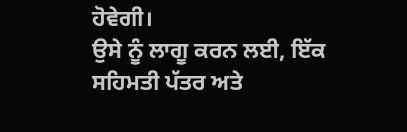ਹੋਵੇਗੀ।
ਉਸੇ ਨੂੰ ਲਾਗੂ ਕਰਨ ਲਈ, ਇੱਕ ਸਹਿਮਤੀ ਪੱਤਰ ਅਤੇ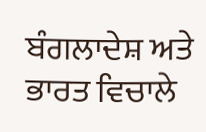ਬੰਗਲਾਦੇਸ਼ ਅਤੇ ਭਾਰਤ ਵਿਚਾਲੇ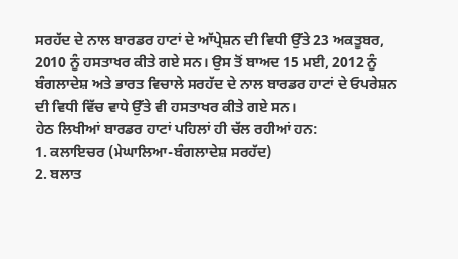ਸਰਹੱਦ ਦੇ ਨਾਲ ਬਾਰਡਰ ਹਾਟਾਂ ਦੇ ਆੱਪ੍ਰੇਸ਼ਨ ਦੀ ਵਿਧੀ ਉੱਤੇ 23 ਅਕਤੂਬਰ, 2010 ਨੂੰ ਹਸਤਾਖਰ ਕੀਤੇ ਗਏ ਸਨ। ਉਸ ਤੋਂ ਬਾਅਦ 15 ਮਈ, 2012 ਨੂੰ ਬੰਗਲਾਦੇਸ਼ ਅਤੇ ਭਾਰਤ ਵਿਚਾਲੇ ਸਰਹੱਦ ਦੇ ਨਾਲ ਬਾਰਡਰ ਹਾਟਾਂ ਦੇ ਓਪਰੇਸ਼ਨ ਦੀ ਵਿਧੀ ਵਿੱਚ ਵਾਧੇ ਉੱਤੇ ਵੀ ਹਸਤਾਖਰ ਕੀਤੇ ਗਏ ਸਨ।
ਹੇਠ ਲਿਖੀਆਂ ਬਾਰਡਰ ਹਾਟਾਂ ਪਹਿਲਾਂ ਹੀ ਚੱਲ ਰਹੀਆਂ ਹਨ:
1. ਕਲਾਇਚਰ (ਮੇਘਾਲਿਆ-ਬੰਗਲਾਦੇਸ਼ ਸਰਹੱਦ)
2. ਬਲਾਤ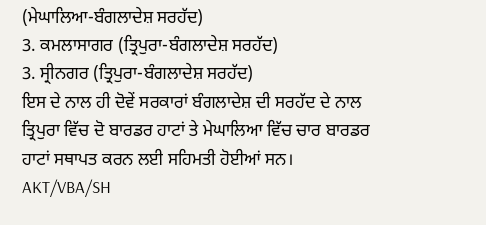(ਮੇਘਾਲਿਆ-ਬੰਗਲਾਦੇਸ਼ ਸਰਹੱਦ)
3. ਕਮਲਾਸਾਗਰ (ਤ੍ਰਿਪੁਰਾ-ਬੰਗਲਾਦੇਸ਼ ਸਰਹੱਦ)
3. ਸ੍ਰੀਨਗਰ (ਤ੍ਰਿਪੁਰਾ-ਬੰਗਲਾਦੇਸ਼ ਸਰਹੱਦ)
ਇਸ ਦੇ ਨਾਲ ਹੀ ਦੋਵੇਂ ਸਰਕਾਰਾਂ ਬੰਗਲਾਦੇਸ਼ ਦੀ ਸਰਹੱਦ ਦੇ ਨਾਲ ਤ੍ਰਿਪੁਰਾ ਵਿੱਚ ਦੋ ਬਾਰਡਰ ਹਾਟਾਂ ਤੇ ਮੇਘਾਲਿਆ ਵਿੱਚ ਚਾਰ ਬਾਰਡਰ ਹਾਟਾਂ ਸਥਾਪਤ ਕਰਨ ਲਈ ਸਹਿਮਤੀ ਹੋਈਆਂ ਸਨ।
AKT/VBA/SH